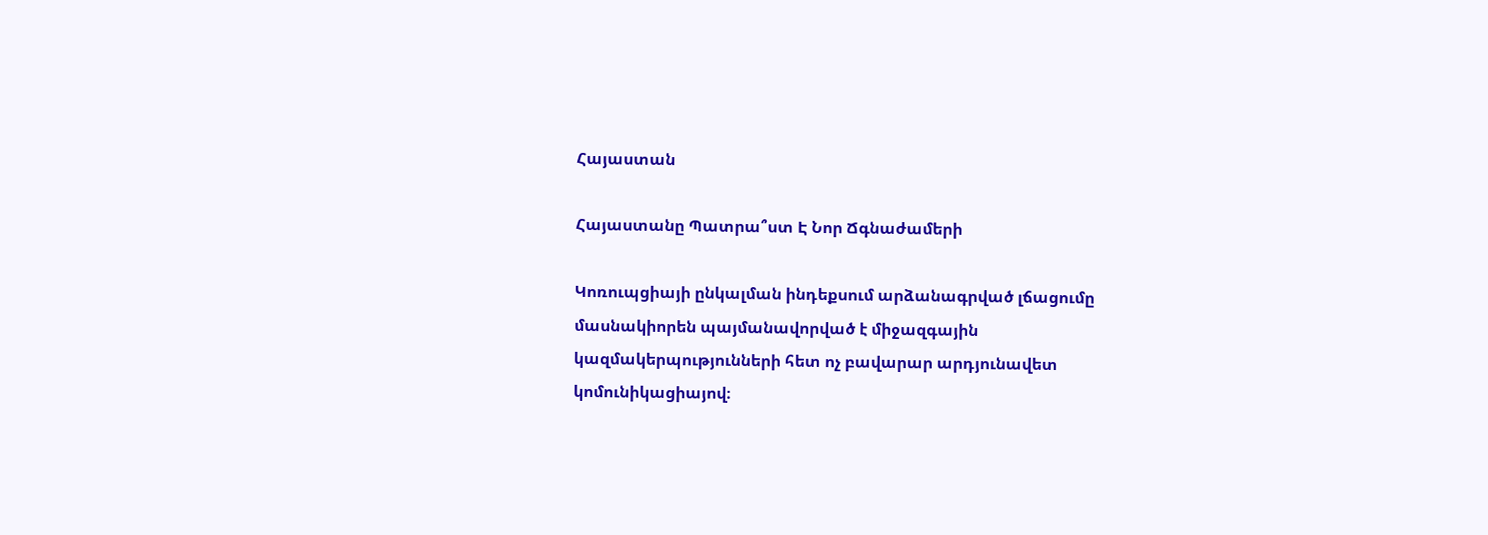Հայաստան

Հայաստանը Պատրա՞ստ Է Նոր Ճգնաժամերի

Կոռուպցիայի ընկալման ինդեքսում արձանագրված լճացումը մասնակիորեն պայմանավորված է միջազգային կազմակերպությունների հետ ոչ բավարար արդյունավետ կոմունիկացիայով։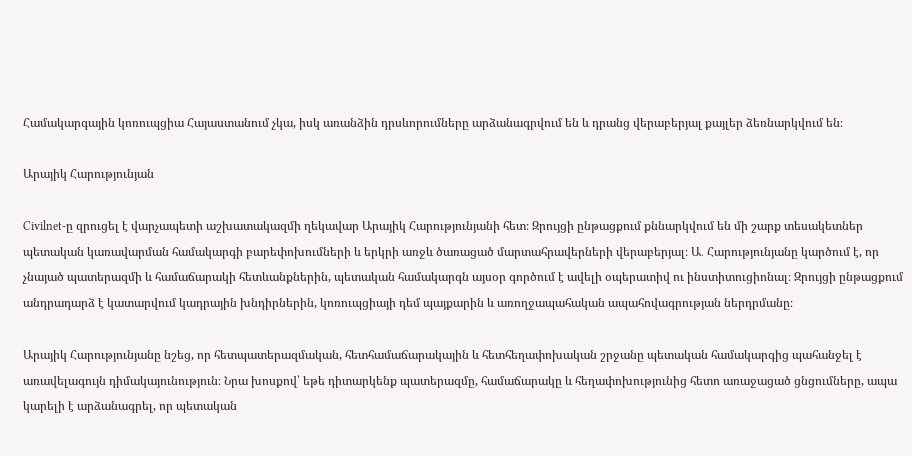Համակարգային կոռուպցիա Հայաստանում չկա, իսկ առանձին դրսևորումները արձանագրվում են և դրանց վերաբերյալ քայլեր ձեռնարկվում են։

Արայիկ Հարությունյան

Civilnet-ը զրուցել է վարչապետի աշխատակազմի ղեկավար Արայիկ Հարությունյանի հետ։ Զրույցի ընթացքում քննարկվում են մի շարք տեսակետներ պետական կառավարման համակարգի բարեփոխումների և երկրի առջև ծառացած մարտահրավերների վերաբերյալ։ Ա․ Հարությունյանը կարծում է, որ չնայած պատերազմի և համաճարակի հետևանքներին, պետական համակարգն այսօր գործում է ավելի օպերատիվ ու ինստիտուցիոնալ։ Զրույցի ընթացքում անդրադարձ է կատարվում կադրային խնդիրներին, կոռուպցիայի դեմ պայքարին և առողջապահական ապահովագրության ներդրմանը։

Արայիկ Հարությունյանը նշեց, որ հետպատերազմական, հետհամաճարակային և հետհեղափոխական շրջանը պետական համակարգից պահանջել է առավելագույն դիմակայունություն։ Նրա խոսքով՝ եթե դիտարկենք պատերազմը, համաճարակը և հեղափոխությունից հետո առաջացած ցնցումները, ապա կարելի է արձանագրել, որ պետական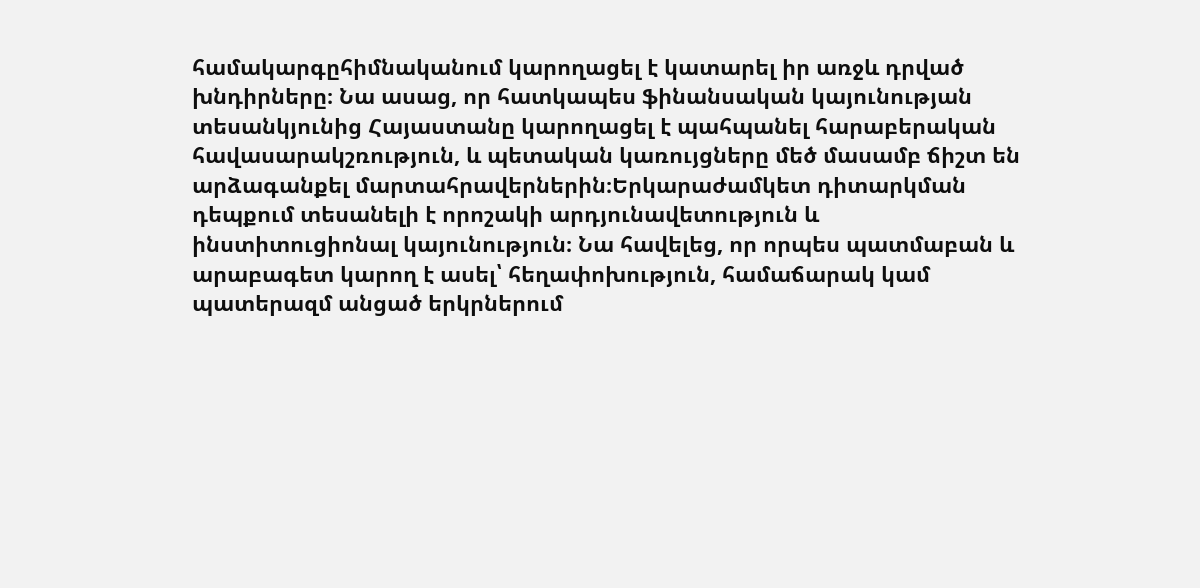համակարգըհիմնականում կարողացել է կատարել իր առջև դրված խնդիրները։ Նա ասաց, որ հատկապես ֆինանսական կայունության տեսանկյունից Հայաստանը կարողացել է պահպանել հարաբերական հավասարակշռություն, և պետական կառույցները մեծ մասամբ ճիշտ են արձագանքել մարտահրավերներին։Երկարաժամկետ դիտարկման դեպքում տեսանելի է որոշակի արդյունավետություն և ինստիտուցիոնալ կայունություն։ Նա հավելեց, որ որպես պատմաբան և արաբագետ կարող է ասել՝ հեղափոխություն, համաճարակ կամ պատերազմ անցած երկրներում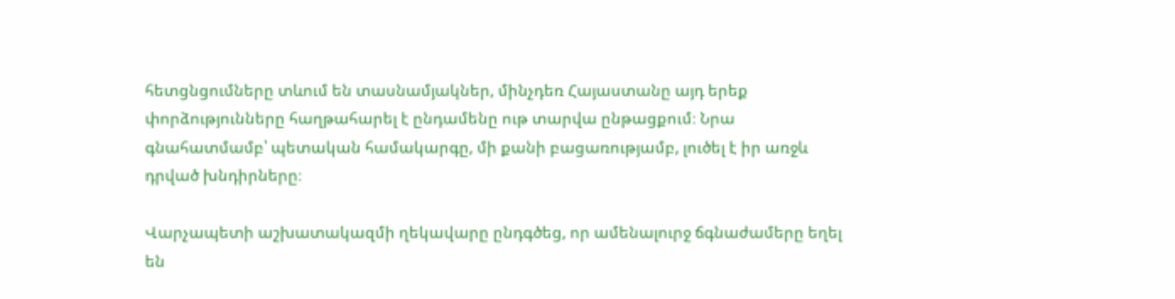հետցնցումները տևում են տասնամյակներ, մինչդեռ Հայաստանը այդ երեք փորձությունները հաղթահարել է ընդամենը ութ տարվա ընթացքում։ Նրա գնահատմամբ՝ պետական համակարգը, մի քանի բացառությամբ, լուծել է իր առջև դրված խնդիրները։

Վարչապետի աշխատակազմի ղեկավարը ընդգծեց, որ ամենալուրջ ճգնաժամերը եղել են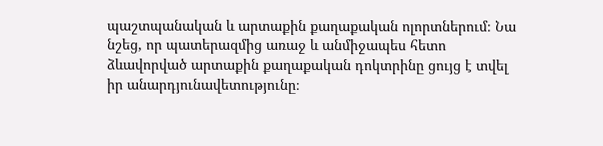պաշտպանական և արտաքին քաղաքական ոլորտներում։ Նա նշեց, որ պատերազմից առաջ և անմիջապես հետո ձևավորված արտաքին քաղաքական դոկտրինը ցույց է տվել իր անարդյունավետությունը։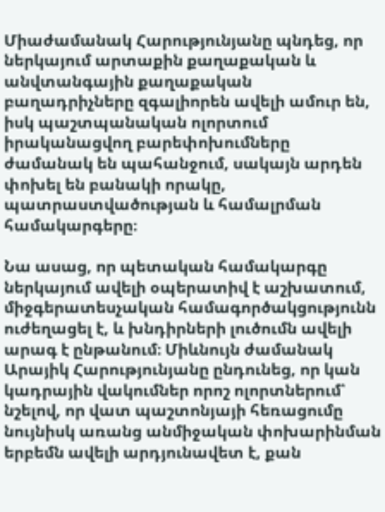Միաժամանակ Հարությունյանը պնդեց, որ ներկայում արտաքին քաղաքական և անվտանգային քաղաքական բաղադրիչները զգալիորեն ավելի ամուր են, իսկ պաշտպանական ոլորտում իրականացվող բարեփոխումները ժամանակ են պահանջում, սակայն արդեն փոխել են բանակի որակը, պատրաստվածության և համալրման համակարգերը։

Նա ասաց, որ պետական համակարգը ներկայում ավելի օպերատիվ է աշխատում, միջգերատեսչական համագործակցությունն ուժեղացել է, և խնդիրների լուծումն ավելի արագ է ընթանում։ Միևնույն ժամանակ Արայիկ Հարությունյանը ընդունեց, որ կան կադրային վակումներ որոշ ոլորտներում՝ նշելով, որ վատ պաշտոնյայի հեռացումը նույնիսկ առանց անմիջական փոխարինման երբեմն ավելի արդյունավետ է, քան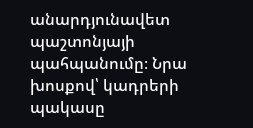անարդյունավետ պաշտոնյայի պահպանումը։ Նրա խոսքով՝ կադրերի պակասը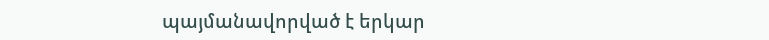պայմանավորված է երկար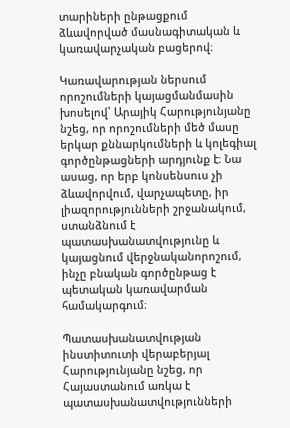տարիների ընթացքում ձևավորված մասնագիտական և կառավարչական բացերով։

Կառավարության ներսում որոշումների կայացմանմասին խոսելով՝ Արայիկ Հարությունյանը նշեց, որ որոշումների մեծ մասը երկար քննարկումների և կոլեգիալ գործընթացների արդյունք է։ Նա ասաց, որ երբ կոնսենսուս չի ձևավորվում, վարչապետը, իր լիազորությունների շրջանակում, ստանձնում է պատասխանատվությունը և կայացնում վերջնականորոշում, ինչը բնական գործընթաց է պետական կառավարման համակարգում։

Պատասխանատվության ինստիտուտի վերաբերյալ Հարությունյանը նշեց, որ Հայաստանում առկա է պատասխանատվությունների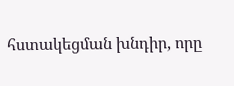հստակեցման խնդիր, որը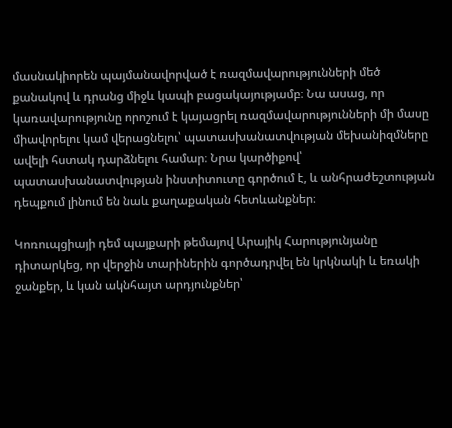մասնակիորեն պայմանավորված է ռազմավարությունների մեծ քանակով և դրանց միջև կապի բացակայությամբ։ Նա ասաց, որ կառավարությունը որոշում է կայացրել ռազմավարությունների մի մասը միավորելու կամ վերացնելու՝ պատասխանատվության մեխանիզմները ավելի հստակ դարձնելու համար։ Նրա կարծիքով՝ պատասխանատվության ինստիտուտը գործում է, և անհրաժեշտության դեպքում լինում են նաև քաղաքական հետևանքներ։

Կոռուպցիայի դեմ պայքարի թեմայով Արայիկ Հարությունյանը դիտարկեց, որ վերջին տարիներին գործադրվել են կրկնակի և եռակի ջանքեր, և կան ակնհայտ արդյունքներ՝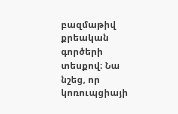բազմաթիվ քրեական գործերի տեսքով։ Նա նշեց, որ կոռուպցիայի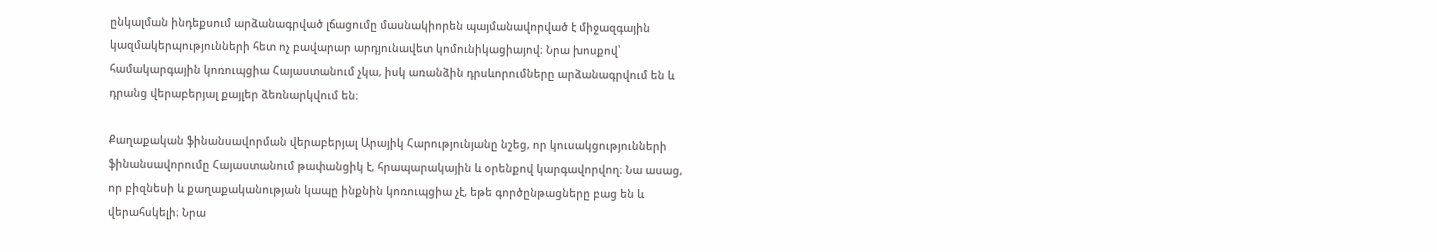ընկալման ինդեքսում արձանագրված լճացումը մասնակիորեն պայմանավորված է միջազգային կազմակերպությունների հետ ոչ բավարար արդյունավետ կոմունիկացիայով։ Նրա խոսքով՝ համակարգային կոռուպցիա Հայաստանում չկա, իսկ առանձին դրսևորումները արձանագրվում են և դրանց վերաբերյալ քայլեր ձեռնարկվում են։

Քաղաքական ֆինանսավորման վերաբերյալ Արայիկ Հարությունյանը նշեց, որ կուսակցությունների ֆինանսավորումը Հայաստանում թափանցիկ է, հրապարակային և օրենքով կարգավորվող։ Նա ասաց, որ բիզնեսի և քաղաքականության կապը ինքնին կոռուպցիա չէ, եթե գործընթացները բաց են և վերահսկելի։ Նրա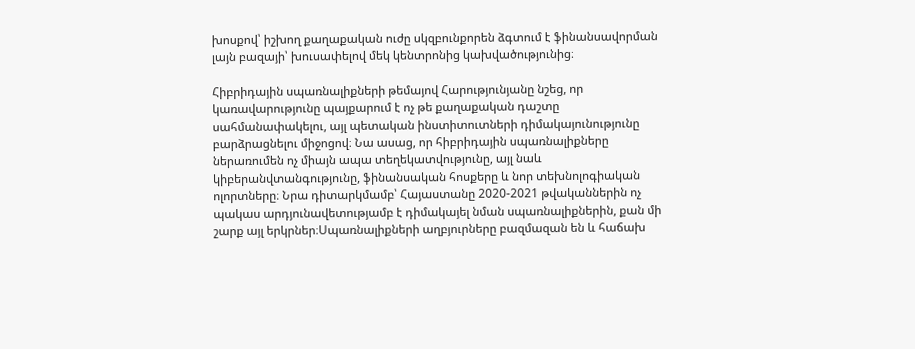խոսքով՝ իշխող քաղաքական ուժը սկզբունքորեն ձգտում է ֆինանսավորման լայն բազայի՝ խուսափելով մեկ կենտրոնից կախվածությունից։

Հիբրիդային սպառնալիքների թեմայով Հարությունյանը նշեց, որ կառավարությունը պայքարում է ոչ թե քաղաքական դաշտը սահմանափակելու, այլ պետական ինստիտուտների դիմակայունությունը բարձրացնելու միջոցով։ Նա ասաց, որ հիբրիդային սպառնալիքները ներառումեն ոչ միայն ապա տեղեկատվությունը, այլ նաև կիբերանվտանգությունը, ֆինանսական հոսքերը և նոր տեխնոլոգիական ոլորտները։ Նրա դիտարկմամբ՝ Հայաստանը 2020-2021 թվականներին ոչ պակաս արդյունավետությամբ է դիմակայել նման սպառնալիքներին, քան մի շարք այլ երկրներ։Սպառնալիքների աղբյուրները բազմազան են և հաճախ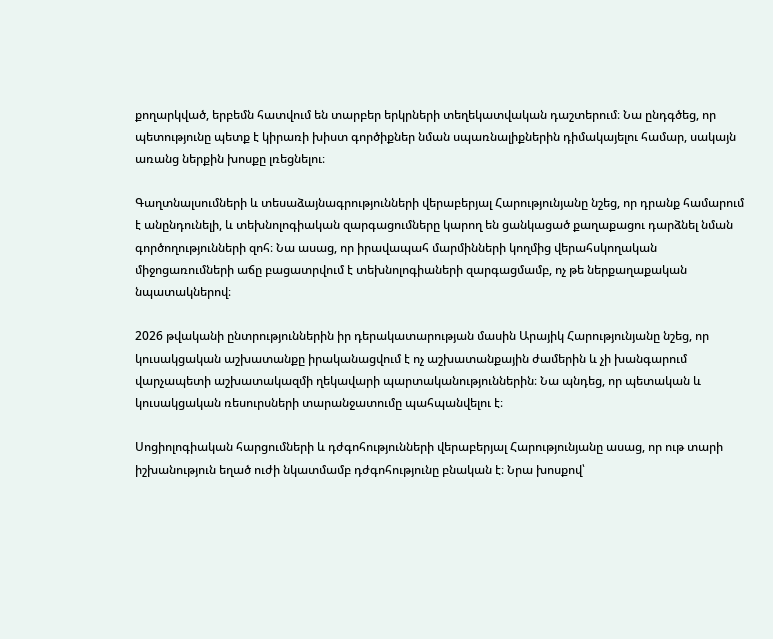քողարկված, երբեմն հատվում են տարբեր երկրների տեղեկատվական դաշտերում։ Նա ընդգծեց, որ պետությունը պետք է կիրառի խիստ գործիքներ նման սպառնալիքներին դիմակայելու համար, սակայն առանց ներքին խոսքը լռեցնելու։

Գաղտնալսումների և տեսաձայնագրությունների վերաբերյալ Հարությունյանը նշեց, որ դրանք համարում է անընդունելի, և տեխնոլոգիական զարգացումները կարող են ցանկացած քաղաքացու դարձնել նման գործողությունների զոհ։ Նա ասաց, որ իրավապահ մարմինների կողմից վերահսկողական միջոցառումների աճը բացատրվում է տեխնոլոգիաների զարգացմամբ, ոչ թե ներքաղաքական նպատակներով։

2026 թվականի ընտրություններին իր դերակատարության մասին Արայիկ Հարությունյանը նշեց, որ կուսակցական աշխատանքը իրականացվում է ոչ աշխատանքային ժամերին և չի խանգարում վարչապետի աշխատակազմի ղեկավարի պարտականություններին։ Նա պնդեց, որ պետական և կուսակցական ռեսուրսների տարանջատումը պահպանվելու է։

Սոցիոլոգիական հարցումների և դժգոհությունների վերաբերյալ Հարությունյանը ասաց, որ ութ տարի իշխանություն եղած ուժի նկատմամբ դժգոհությունը բնական է։ Նրա խոսքով՝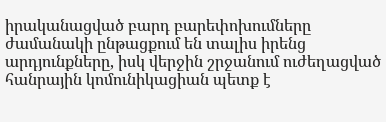իրականացված բարդ բարեփոխումները ժամանակի ընթացքում են տալիս իրենց արդյունքները, իսկ վերջին շրջանում ուժեղացված հանրային կոմունիկացիան պետք է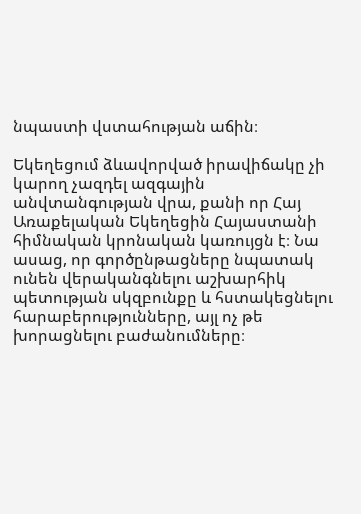նպաստի վստահության աճին։

Եկեղեցում ձևավորված իրավիճակը չի կարող չազդել ազգային անվտանգության վրա, քանի որ Հայ Առաքելական Եկեղեցին Հայաստանի հիմնական կրոնական կառույցն է։ Նա ասաց, որ գործընթացները նպատակ ունեն վերականգնելու աշխարհիկ պետության սկզբունքը և հստակեցնելու հարաբերությունները, այլ ոչ թե խորացնելու բաժանումները։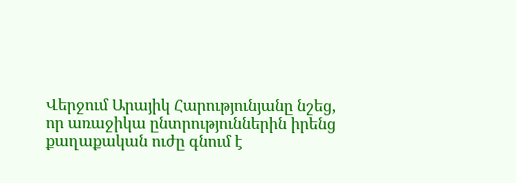Վերջում Արայիկ Հարությունյանը նշեց, որ առաջիկա ընտրություններին իրենց քաղաքական ուժը գնում է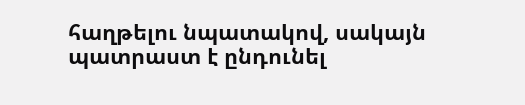հաղթելու նպատակով, սակայն պատրաստ է ընդունել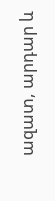ազատ, արդար և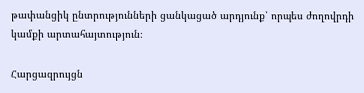թափանցիկ ընտրությունների ցանկացած արդյունք՝ որպես ժողովրդի կամքի արտահայտություն։

Հարցազրույցն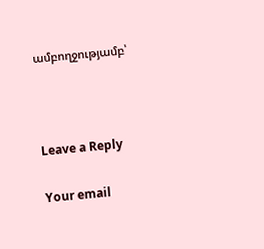ամբողջությամբ՝



Leave a Reply

Your email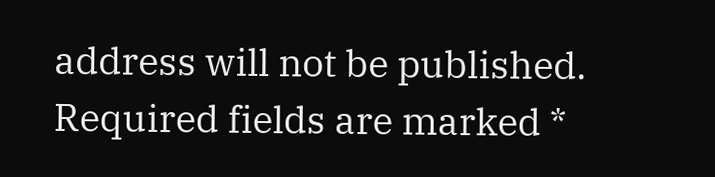address will not be published. Required fields are marked *